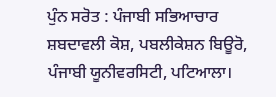ਪੁੰਨ ਸਰੋਤ : ਪੰਜਾਬੀ ਸਭਿਆਚਾਰ ਸ਼ਬਦਾਵਲੀ ਕੋਸ਼, ਪਬਲੀਕੇਸ਼ਨ ਬਿਊਰੋ, ਪੰਜਾਬੀ ਯੂਨੀਵਰਸਿਟੀ, ਪਟਿਆਲਾ।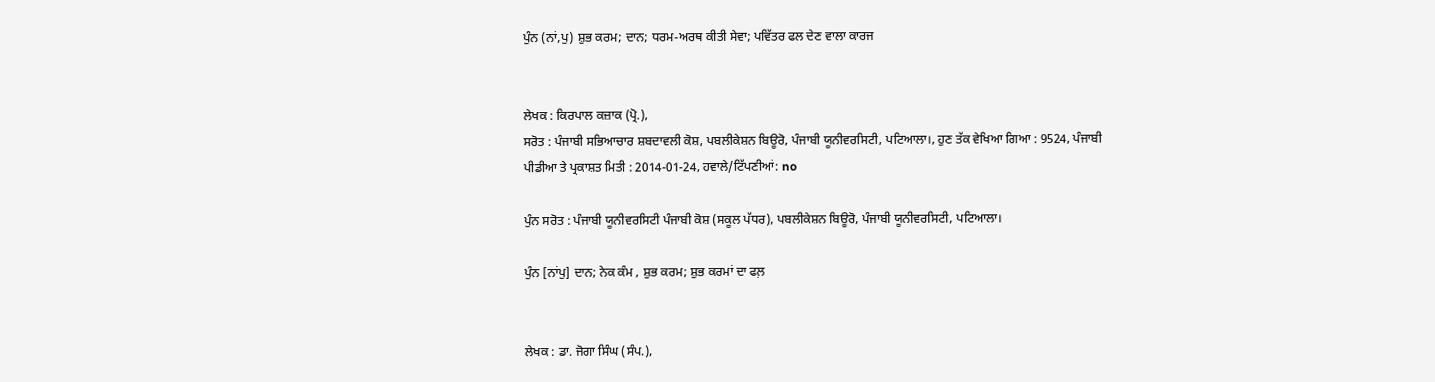ਪੁੰਨ (ਨਾਂ,ਪੁ) ਸ਼ੁਭ ਕਰਮ; ਦਾਨ; ਧਰਮ-ਅਰਥ ਕੀਤੀ ਸੇਵਾ; ਪਵਿੱਤਰ ਫਲ ਦੇਣ ਵਾਲਾ ਕਾਰਜ


ਲੇਖਕ : ਕਿਰਪਾਲ ਕਜ਼ਾਕ (ਪ੍ਰੋ.),
ਸਰੋਤ : ਪੰਜਾਬੀ ਸਭਿਆਚਾਰ ਸ਼ਬਦਾਵਲੀ ਕੋਸ਼, ਪਬਲੀਕੇਸ਼ਨ ਬਿਊਰੋ, ਪੰਜਾਬੀ ਯੂਨੀਵਰਸਿਟੀ, ਪਟਿਆਲਾ।, ਹੁਣ ਤੱਕ ਵੇਖਿਆ ਗਿਆ : 9524, ਪੰਜਾਬੀ ਪੀਡੀਆ ਤੇ ਪ੍ਰਕਾਸ਼ਤ ਮਿਤੀ : 2014-01-24, ਹਵਾਲੇ/ਟਿੱਪਣੀਆਂ: no

ਪੁੰਨ ਸਰੋਤ : ਪੰਜਾਬੀ ਯੂਨੀਵਰਸਿਟੀ ਪੰਜਾਬੀ ਕੋਸ਼ (ਸਕੂਲ ਪੱਧਰ), ਪਬਲੀਕੇਸ਼ਨ ਬਿਊਰੋ, ਪੰਜਾਬੀ ਯੂਨੀਵਰਸਿਟੀ, ਪਟਿਆਲਾ।

ਪੁੰਨ [ਨਾਂਪੁ] ਦਾਨ; ਨੇਕ ਕੰਮ , ਸ਼ੁਭ ਕਰਮ; ਸ਼ੁਭ ਕਰਮਾਂ ਦਾ ਫਲ਼


ਲੇਖਕ : ਡਾ. ਜੋਗਾ ਸਿੰਘ (ਸੰਪ.),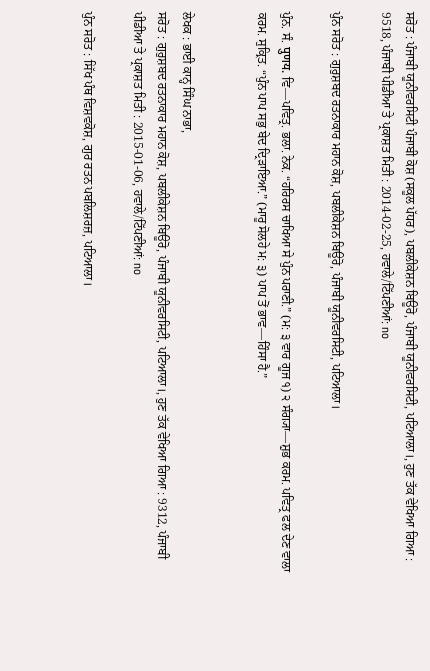ਸਰੋਤ : ਪੰਜਾਬੀ ਯੂਨੀਵਰਸਿਟੀ ਪੰਜਾਬੀ ਕੋਸ਼ (ਸਕੂਲ ਪੱਧਰ), ਪਬਲੀਕੇਸ਼ਨ ਬਿਊਰੋ, ਪੰਜਾਬੀ ਯੂਨੀਵਰਸਿਟੀ, ਪਟਿਆਲਾ।, ਹੁਣ ਤੱਕ ਵੇਖਿਆ ਗਿਆ : 9518, ਪੰਜਾਬੀ ਪੀਡੀਆ ਤੇ ਪ੍ਰਕਾਸ਼ਤ ਮਿਤੀ : 2014-02-25, ਹਵਾਲੇ/ਟਿੱਪਣੀਆਂ: no

ਪੁੰਨ ਸਰੋਤ : ਗੁਰੁਸ਼ਬਦ ਰਤਨਾਕਾਰ ਮਹਾਨ ਕੋਸ਼, ਪਬਲੀਕੇਸ਼ਨ ਬਿਊਰੋ, ਪੰਜਾਬੀ ਯੂਨੀਵਰਸਿਟੀ, ਪਟਿਆਲਾ।

ਪੁੰਨ. ਸੰ. पुणय. ਵਿ—ਪਵਿਤ੍ਰ. ਭਲਾ. ਨੇਕ. “ਹਰਿਰਸ ਚਾਖਿਆ ਸੇ ਪੁੰਨ ਪਰਾਣੀ.” (ਮ: ੩ ਵਾਰ ਗੂਜ ੧) ੨ ਸੰਗ੍ਯਾ—ਸ਼ੁਭ ਕਰਮ. ਪਵਿਤ੍ਰ ਫਲ ਦੇਣ ਵਾਲਾ ਕਰਮ. ਸੁਕ੍ਰਿਤ. “ਪੁੰਨ ਪਾਪ ਸਭੁ ਬੇਦ ਦ੍ਰਿੜਾਇਆ.” (ਮਾਰੂ ਸੋਲਹੇ ਮ: ੩) ਪਾਪ ਤੋਂ ਭਾਵ—ਹਿੰਸਾ ਹੈ.”


ਲੇਖਕ : ਭਾਈ ਕਾਨ੍ਹ ਸਿੰਘ ਨਾਭਾ,
ਸਰੋਤ : ਗੁਰੁਸ਼ਬਦ ਰਤਨਾਕਾਰ ਮਹਾਨ ਕੋਸ਼, ਪਬਲੀਕੇਸ਼ਨ ਬਿਊਰੋ, ਪੰਜਾਬੀ ਯੂਨੀਵਰਸਿਟੀ, ਪਟਿਆਲਾ।, ਹੁਣ ਤੱਕ ਵੇਖਿਆ ਗਿਆ : 9312, ਪੰਜਾਬੀ ਪੀਡੀਆ ਤੇ ਪ੍ਰਕਾਸ਼ਤ ਮਿਤੀ : 2015-01-06, ਹਵਾਲੇ/ਟਿੱਪਣੀਆਂ: no

ਪੁੰਨ ਸਰੋਤ : ਸਿੱਖ ਪੰਥ ਵਿਸ਼ਵਕੋਸ਼, ਗੁਰ ਰਤਨ ਪਬਲਿਸ਼ਰਜ਼, ਪਟਿਆਲਾ।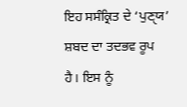ਇਹ ਸਸੰਕ੍ਰਿਤ ਦੇ ‘ਪੁਣੑਯ’ ਸ਼ਬਦ ਦਾ ਤਦਭਵ ਰੂਪ ਹੈ। ਇਸ ਨੂੰ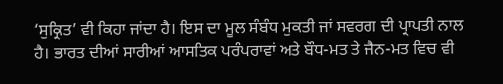‘ਸੁਕ੍ਰਿਤ’ ਵੀ ਕਿਹਾ ਜਾਂਦਾ ਹੈ। ਇਸ ਦਾ ਮੂਲ ਸੰਬੰਧ ਮੁਕਤੀ ਜਾਂ ਸਵਰਗ ਦੀ ਪ੍ਰਾਪਤੀ ਨਾਲ ਹੈ। ਭਾਰਤ ਦੀਆਂ ਸਾਰੀਆਂ ਆਸਤਿਕ ਪਰੰਪਰਾਵਾਂ ਅਤੇ ਬੌਧ-ਮਤ ਤੇ ਜੈਨ-ਮਤ ਵਿਚ ਵੀ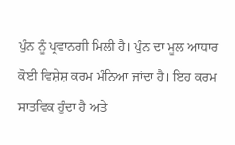ਪੁੰਨ ਨੂੰ ਪ੍ਰਵਾਨਗੀ ਮਿਲੀ ਹੈ। ਪੁੰਨ ਦਾ ਮੂਲ ਆਧਾਰ ਕੋਈ ਵਿਸ਼ੇਸ਼ ਕਰਮ ਮੰਨਿਆ ਜਾਂਦਾ ਹੈ। ਇਹ ਕਰਮ ਸਾਤਵਿਕ ਹੁੰਦਾ ਹੈ ਅਤੇ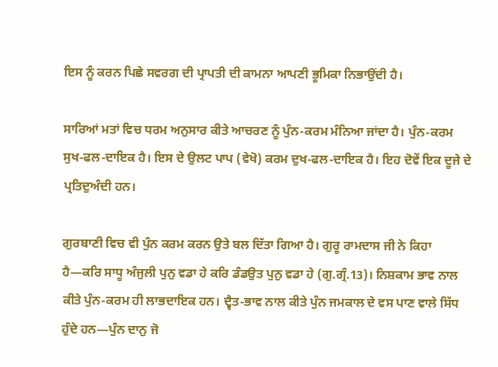ਇਸ ਨੂੰ ਕਰਨ ਪਿਛੇ ਸਵਰਗ ਦੀ ਪ੍ਰਾਪਤੀ ਦੀ ਕਾਮਨਾ ਆਪਣੀ ਭੂਮਿਕਾ ਨਿਭਾਉਂਦੀ ਹੈ।

ਸਾਰਿਆਂ ਮਤਾਂ ਵਿਚ ਧਰਮ ਅਨੁਸਾਰ ਕੀਤੇ ਆਚਰਣ ਨੂੰ ਪੁੰਨ-ਕਰਮ ਮੰਨਿਆ ਜਾਂਦਾ ਹੈ। ਪੁੰਨ-ਕਰਮ ਸੁਖ-ਫਲ-ਦਾਇਕ ਹੈ। ਇਸ ਦੇ ਉਲਟ ਪਾਪ (ਵੇਖੋ) ਕਰਮ ਦੁਖ-ਫਲ-ਦਾਇਕ ਹੈ। ਇਹ ਦੋਵੇਂ ਇਕ ਦੂਜੇ ਦੇ ਪ੍ਰਤਿਦੁਅੰਦੀ ਹਨ।

ਗੁਰਬਾਣੀ ਵਿਚ ਵੀ ਪੁੰਨ ਕਰਮ ਕਰਨ ਉਤੇ ਬਲ ਦਿੱਤਾ ਗਿਆ ਹੈ। ਗੁਰੂ ਰਾਮਦਾਸ ਜੀ ਨੇ ਕਿਹਾ ਹੈ—ਕਰਿ ਸਾਧੂ ਅੰਜੁਲੀ ਪੁਨੁ ਵਡਾ ਹੇ ਕਰਿ ਡੰਡਉਤ ਪੁਨੁ ਵਡਾ ਹੇ (ਗੁ.ਗ੍ਰੰ.13)। ਨਿਸ਼ਕਾਮ ਭਾਵ ਨਾਲ ਕੀਤੇ ਪੁੰਨ-ਕਰਮ ਹੀ ਲਾਭਦਾਇਕ ਹਨ। ਦ੍ਵੈਤ-ਭਾਵ ਨਾਲ ਕੀਤੇ ਪੁੰਨ ਜਮਕਾਲ ਦੇ ਵਸ ਪਾਣ ਵਾਲੇ ਸਿੱਧ ਹੁੰਦੇ ਹਨ—ਪੁੰਨ ਦਾਨੁ ਜੋ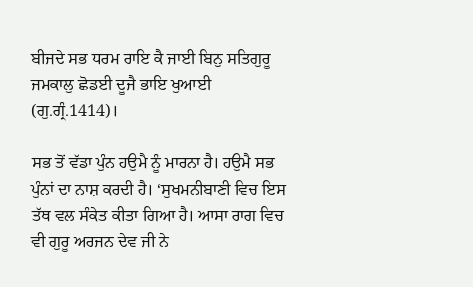ਬੀਜਦੇ ਸਭ ਧਰਮ ਰਾਇ ਕੈ ਜਾਈ ਬਿਨੁ ਸਤਿਗੁਰੂ ਜਮਕਾਲੁ ਛੋਡਈ ਦੂਜੈ ਭਾਇ ਖੁਆਈ (ਗੁ.ਗ੍ਰੰ.1414)।

ਸਭ ਤੋਂ ਵੱਡਾ ਪੁੰਨ ਹਉਮੈ ਨੂੰ ਮਾਰਨਾ ਹੈ। ਹਉਮੈ ਸਭ ਪੁੰਨਾਂ ਦਾ ਨਾਸ਼ ਕਰਦੀ ਹੈ। ‘ਸੁਖਮਨੀਬਾਣੀ ਵਿਚ ਇਸ ਤੱਥ ਵਲ ਸੰਕੇਤ ਕੀਤਾ ਗਿਆ ਹੈ। ਆਸਾ ਰਾਗ ਵਿਚ ਵੀ ਗੁਰੂ ਅਰਜਨ ਦੇਵ ਜੀ ਨੇ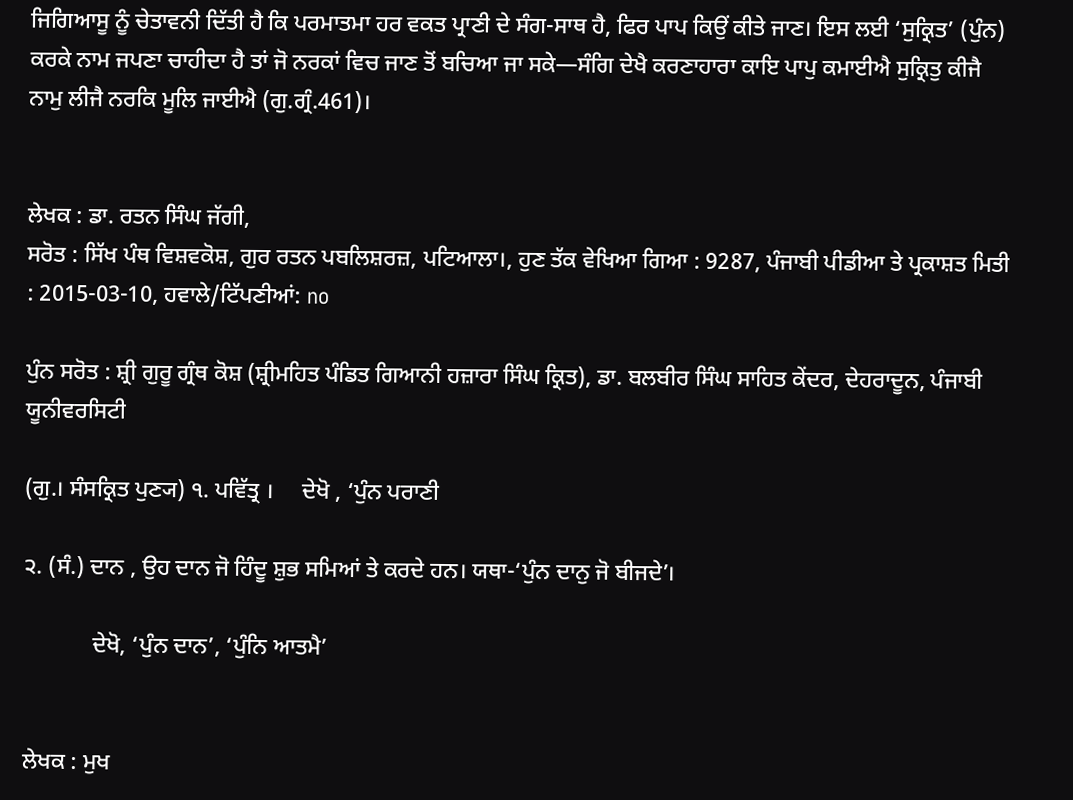ਜਿਗਿਆਸੂ ਨੂੰ ਚੇਤਾਵਨੀ ਦਿੱਤੀ ਹੈ ਕਿ ਪਰਮਾਤਮਾ ਹਰ ਵਕਤ ਪ੍ਰਾਣੀ ਦੇ ਸੰਗ-ਸਾਥ ਹੈ, ਫਿਰ ਪਾਪ ਕਿਉਂ ਕੀਤੇ ਜਾਣ। ਇਸ ਲਈ ‘ਸੁਕ੍ਰਿਤ’ (ਪੁੰਨ) ਕਰਕੇ ਨਾਮ ਜਪਣਾ ਚਾਹੀਦਾ ਹੈ ਤਾਂ ਜੋ ਨਰਕਾਂ ਵਿਚ ਜਾਣ ਤੋਂ ਬਚਿਆ ਜਾ ਸਕੇ—ਸੰਗਿ ਦੇਖੈ ਕਰਣਾਹਾਰਾ ਕਾਇ ਪਾਪੁ ਕਮਾਈਐ ਸੁਕ੍ਰਿਤੁ ਕੀਜੈ ਨਾਮੁ ਲੀਜੈ ਨਰਕਿ ਮੂਲਿ ਜਾਈਐ (ਗੁ.ਗ੍ਰੰ.461)।


ਲੇਖਕ : ਡਾ. ਰਤਨ ਸਿੰਘ ਜੱਗੀ,
ਸਰੋਤ : ਸਿੱਖ ਪੰਥ ਵਿਸ਼ਵਕੋਸ਼, ਗੁਰ ਰਤਨ ਪਬਲਿਸ਼ਰਜ਼, ਪਟਿਆਲਾ।, ਹੁਣ ਤੱਕ ਵੇਖਿਆ ਗਿਆ : 9287, ਪੰਜਾਬੀ ਪੀਡੀਆ ਤੇ ਪ੍ਰਕਾਸ਼ਤ ਮਿਤੀ : 2015-03-10, ਹਵਾਲੇ/ਟਿੱਪਣੀਆਂ: no

ਪੁੰਨ ਸਰੋਤ : ਸ਼੍ਰੀ ਗੁਰੂ ਗ੍ਰੰਥ ਕੋਸ਼ (ਸ਼੍ਰੀਮਹਿਤ ਪੰਡਿਤ ਗਿਆਨੀ ਹਜ਼ਾਰਾ ਸਿੰਘ ਕ੍ਰਿਤ), ਡਾ. ਬਲਬੀਰ ਸਿੰਘ ਸਾਹਿਤ ਕੇਂਦਰ, ਦੇਹਰਾਦੂਨ, ਪੰਜਾਬੀ ਯੂਨੀਵਰਸਿਟੀ

(ਗੁ.। ਸੰਸਕ੍ਰਿਤ ਪੁਣ੍ਯ) ੧. ਪਵਿੱਤ੍ਰ ।     ਦੇਖੋ , ‘ਪੁੰਨ ਪਰਾਣੀ

੨. (ਸੰ.) ਦਾਨ , ਉਹ ਦਾਨ ਜੋ ਹਿੰਦੂ ਸ਼ੁਭ ਸਮਿਆਂ ਤੇ ਕਰਦੇ ਹਨ। ਯਥਾ-‘ਪੁੰਨ ਦਾਨੁ ਜੋ ਬੀਜਦੇ’।

            ਦੇਖੋ, ‘ਪੁੰਨ ਦਾਨ’, ‘ਪੁੰਨਿ ਆਤਮੈ’


ਲੇਖਕ : ਮੁਖ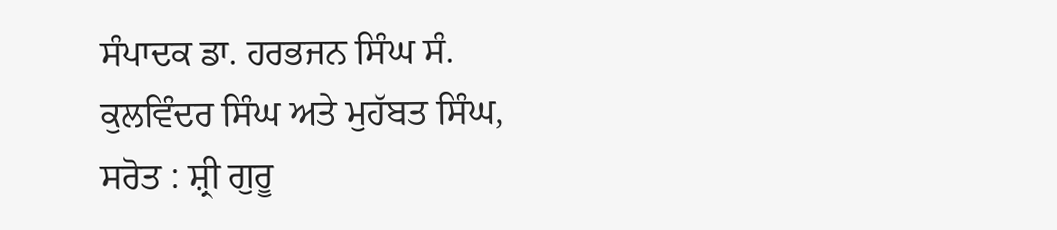ਸੰਪਾਦਕ ਡਾ. ਹਰਭਜਨ ਸਿੰਘ ਸੰ. ਕੁਲਵਿੰਦਰ ਸਿੰਘ ਅਤੇ ਮੁਹੱਬਤ ਸਿੰਘ,
ਸਰੋਤ : ਸ਼੍ਰੀ ਗੁਰੂ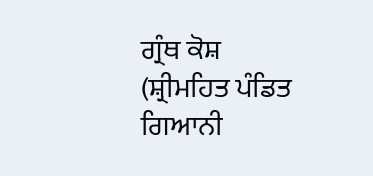ਗ੍ਰੰਥ ਕੋਸ਼ (ਸ਼੍ਰੀਮਹਿਤ ਪੰਡਿਤ ਗਿਆਨੀ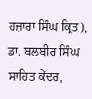ਹਜ਼ਾਰਾ ਸਿੰਘ ਕ੍ਰਿਤ), ਡਾ. ਬਲਬੀਰ ਸਿੰਘ ਸਾਹਿਤ ਕੇਂਦਰ,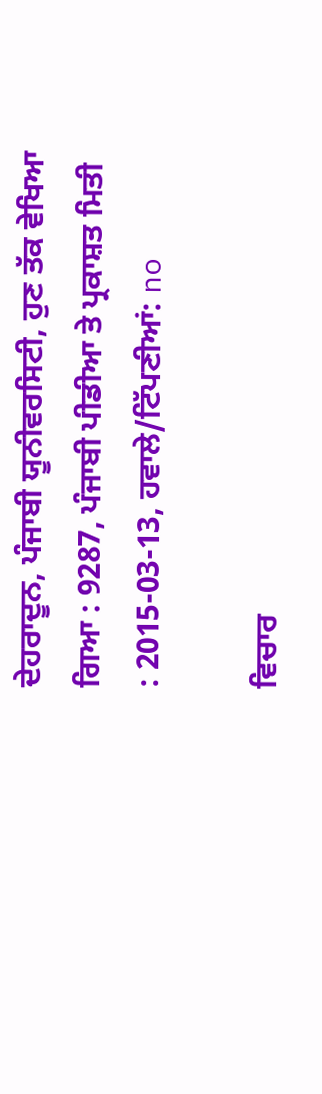ਦੇਹਰਾਦੂਨ, ਪੰਜਾਬੀ ਯੂਨੀਵਰਸਿਟੀ, ਹੁਣ ਤੱਕ ਵੇਖਿਆ ਗਿਆ : 9287, ਪੰਜਾਬੀ ਪੀਡੀਆ ਤੇ ਪ੍ਰਕਾਸ਼ਤ ਮਿਤੀ : 2015-03-13, ਹਵਾਲੇ/ਟਿੱਪਣੀਆਂ: no

ਵਿਚਾਰ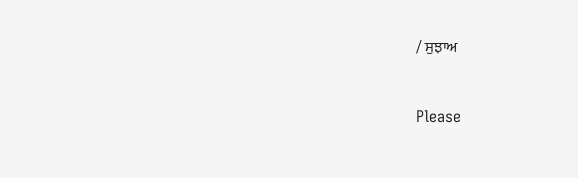/ ਸੁਝਾਅ



Please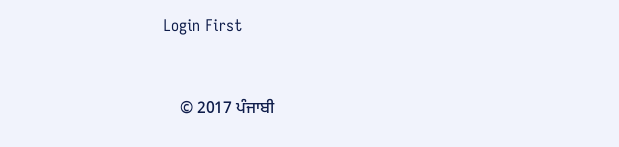Login First


    © 2017 ਪੰਜਾਬੀ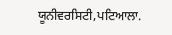ਯੂਨੀਵਰਸਿਟੀ,ਪਟਿਆਲਾ.